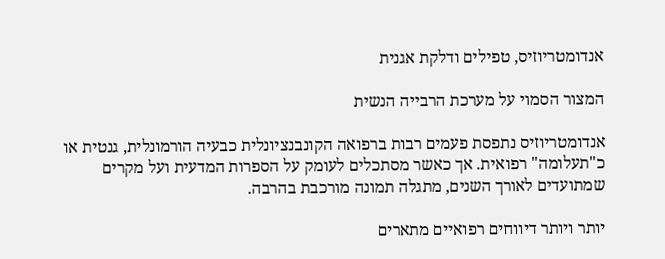אנדומטריוזיס, טפילים ודלקת אגנית

המצור הסמוי על מערכת הרבייה הנשית

אנדומטריוזיס נתפסת פעמים רבות ברפואה הקונבנציונלית כבעיה הורמונלית, גנטית או כ"תעלומה" רפואית. אך כאשר מסתכלים לעומק על הספרות המדעית ועל מקרים שמתועדים לאורך השנים, מתגלה תמונה מורכבת בהרבה.

יותר ויותר דיווחים רפואיים מתארים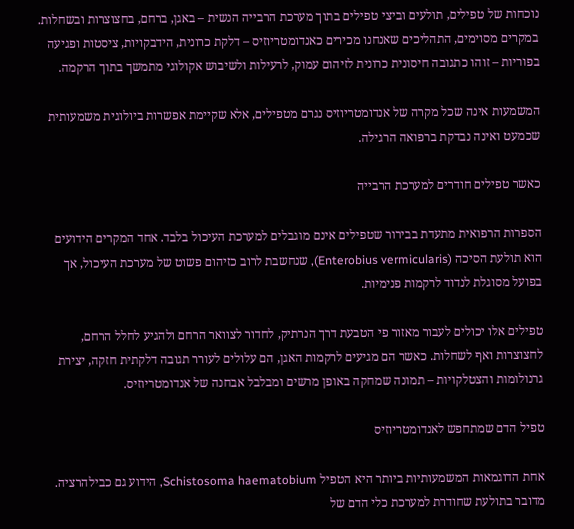נוכחות של טפילים, תולעים וביצי טפילים בתוך מערכת הרבייה הנשית – באגן, ברחם, בחצוצרות ובשחלות. במקרים מסוימים, התהליכים שאנחנו מכירים כאנדומטריוזיס – דלקת כרונית, הידבקויות, ציסטות ופגיעה בפוריות – זוהו כתגובה חיסונית כרונית לזיהום עמוק, לרעילות ולשיבוש אקולוגי מתמשך בתוך הרקמה.

המשמעות אינה שכל מקרה של אנדומטריוזיס נגרם מטפילים, אלא שקיימת אפשרות ביולוגית משמעותית שכמעט ואינה נבדקת ברפואה הרגילה.

כאשר טפילים חודרים למערכת הרבייה

הספרות הרפואית מתעדת בבירור שטפילים אינם מוגבלים למערכת העיכול בלבד. אחד המקרים הידועים הוא תולעת הסיכה (Enterobius vermicularis), שנחשבת לרוב כזיהום פשוט של מערכת העיכול, אך בפועל מסוגלת לנדוד לרקמות פנימיות.

טפילים אלו יכולים לעבור מאזור פי הטבעת דרך הנרתיק, לחדור לצוואר הרחם ולהגיע לחלל הרחם, לחצוצרות ואף לשחלות. כאשר הם מגיעים לרקמות האגן, הם עלולים לעורר תגובה דלקתית חזקה, יצירת גרנולומות והצטלקויות – תמונה שמחקה באופן מרשים ומבלבל אבחנה של אנדומטריוזיס.

טפיל הדם שמתחפש לאנדומטריוזיס

אחת הדוגמאות המשמעותיות ביותר היא הטפיל Schistosoma haematobium, הידוע גם כבילהרציה. מדובר בתולעת שחודרת למערכת כלי הדם של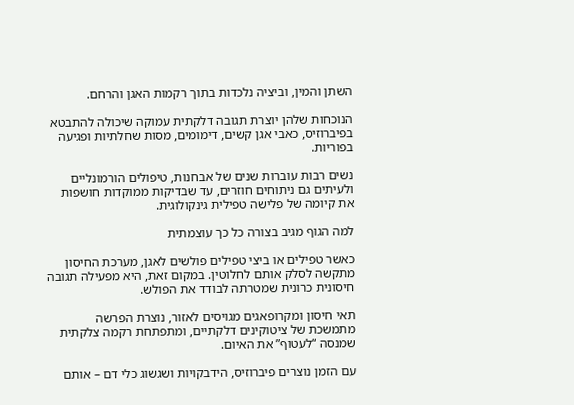השתן והמין, וביציה נלכדות בתוך רקמות האגן והרחם.

הנוכחות שלהן יוצרת תגובה דלקתית עמוקה שיכולה להתבטא בפיברוזיס, כאבי אגן קשים, דימומים, מסות שחלתיות ופגיעה בפוריות.

נשים רבות עוברות שנים של אבחנות, טיפולים הורמונליים ולעיתים גם ניתוחים חוזרים, עד שבדיקות ממוקדות חושפות את קיומה של פלישה טפילית גינקולוגית.

למה הגוף מגיב בצורה כל כך עוצמתית

כאשר טפילים או ביצי טפילים פולשים לאגן, מערכת החיסון מתקשה לסלק אותם לחלוטין. במקום זאת, היא מפעילה תגובה חיסונית כרונית שמטרתה לבודד את הפולש.

תאי חיסון ומקרופאגים מגויסים לאזור, נוצרת הפרשה מתמשכת של ציטוקינים דלקתיים, ומתפתחת רקמה צלקתית שמנסה “לעטוף” את האיום.

עם הזמן נוצרים פיברוזיס, הידבקויות ושגשוג כלי דם – אותם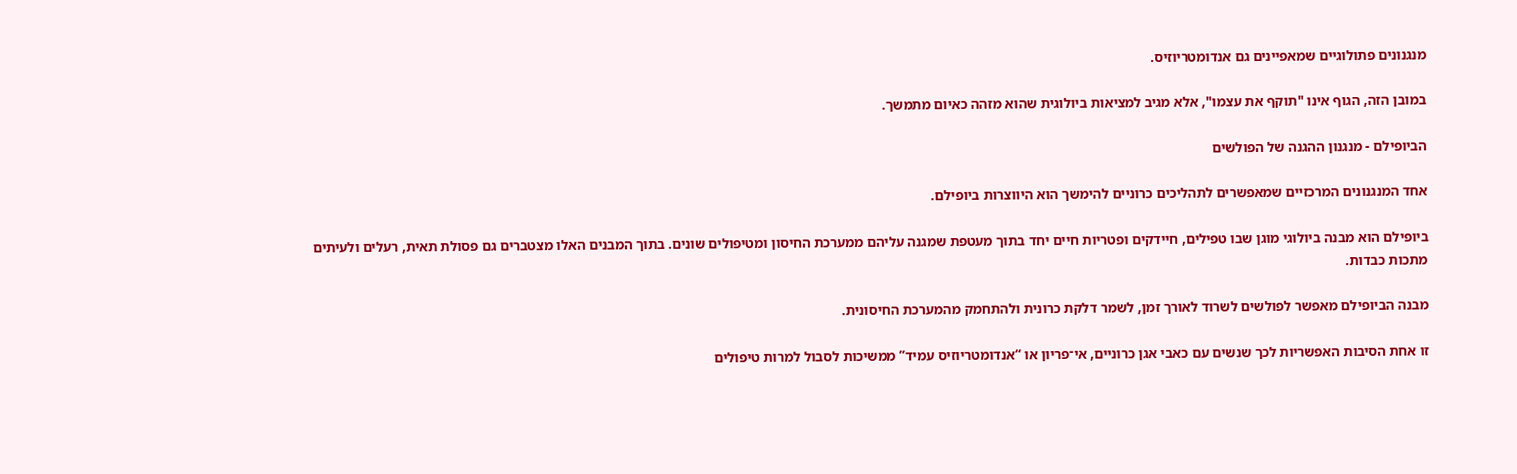מנגנונים פתולוגיים שמאפיינים גם אנדומטריוזיס.

במובן הזה, הגוף אינו "תוקף את עצמו", אלא מגיב למציאות ביולוגית שהוא מזהה כאיום מתמשך.

הביופילם - מנגנון ההגנה של הפולשים

אחד המנגנונים המרכזיים שמאפשרים לתהליכים כרוניים להימשך הוא היווצרות ביופילם.

ביופילם הוא מבנה ביולוגי מוגן שבו טפילים, חיידקים ופטריות חיים יחד בתוך מעטפת שמגנה עליהם ממערכת החיסון ומטיפולים שונים. בתוך המבנים האלו מצטברים גם פסולת תאית, רעלים ולעיתים מתכות כבדות.

מבנה הביופילם מאפשר לפולשים לשרוד לאורך זמן, לשמר דלקת כרונית ולהתחמק מהמערכת החיסונית.

זו אחת הסיבות האפשריות לכך שנשים עם כאבי אגן כרוניים, אי־פריון או “אנדומטריוזיס עמיד” ממשיכות לסבול למרות טיפולים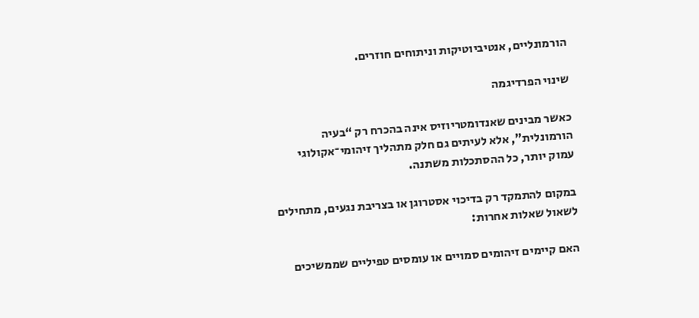הורמונליים, אנטיביוטיקות וניתוחים חוזרים.

שינוי הפרדיגמה

כאשר מבינים שאנדומטריוזיס אינה בהכרח רק “בעיה הורמונלית”, אלא לעיתים גם חלק מתהליך זיהומי־אקולוגי עמוק יותר, כל ההסתכלות משתנה.

במקום להתמקד רק בדיכוי אסטרוגן או בצריבת נגעים, מתחילים לשאול שאלות אחרות:

האם קיימים זיהומים סמויים או עומסים טפיליים שממשיכים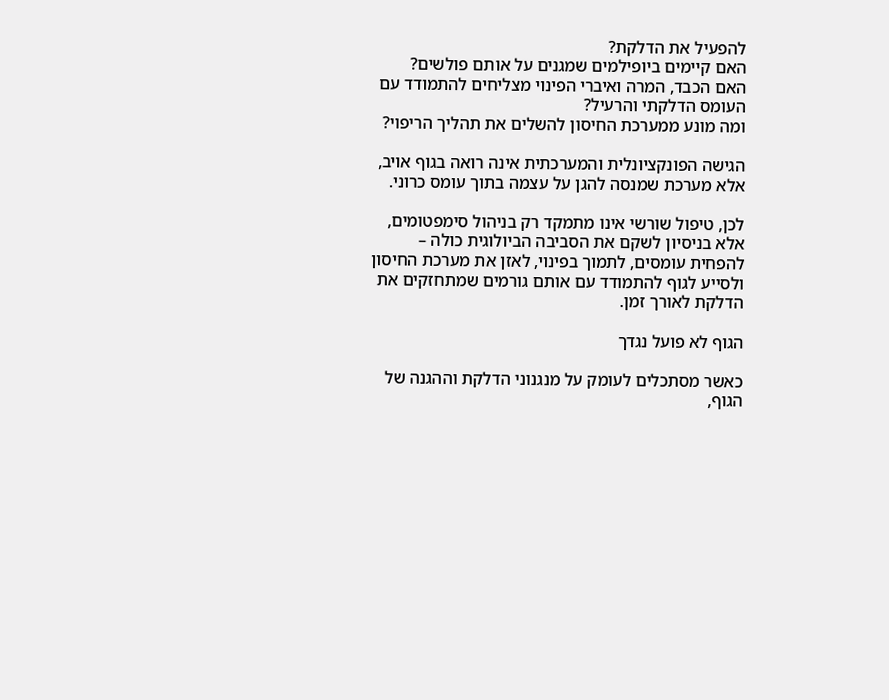להפעיל את הדלקת?
האם קיימים ביופילמים שמגנים על אותם פולשים?
האם הכבד, המרה ואיברי הפינוי מצליחים להתמודד עם העומס הדלקתי והרעיל?
ומה מונע ממערכת החיסון להשלים את תהליך הריפוי?

הגישה הפונקציונלית והמערכתית אינה רואה בגוף אויב, אלא מערכת שמנסה להגן על עצמה בתוך עומס כרוני.

לכן, טיפול שורשי אינו מתמקד רק בניהול סימפטומים, אלא בניסיון לשקם את הסביבה הביולוגית כולה – להפחית עומסים, לתמוך בפינוי, לאזן את מערכת החיסון ולסייע לגוף להתמודד עם אותם גורמים שמתחזקים את הדלקת לאורך זמן.

הגוף לא פועל נגדך

כאשר מסתכלים לעומק על מנגנוני הדלקת וההגנה של הגוף,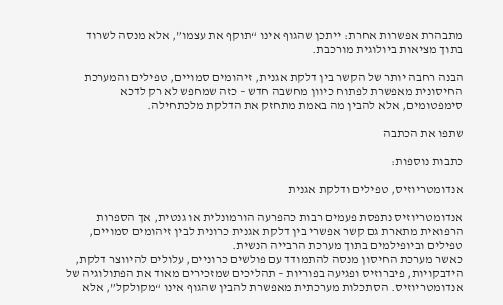מתבהרת אפשרות אחרת: ייתכן שהגוף אינו “תוקף את עצמו”, אלא מנסה לשרוד בתוך מציאות ביולוגית מורכבת.

הבנה רחבה יותר של הקשר בין דלקת אגנית, זיהומים סמויים, טפילים והמערכת החיסונית מאפשרת לפתוח כיוון מחשבה חדש – כזה שמחפש לא רק לדכא סימפטומים, אלא להבין מה באמת מתחזק את הדלקת מלכתחילה.

שתפו את הכתבה

כתבות נוספות:

אנדומטריוזיס, טפילים ודלקת אגנית

אנדומטריוזיס נתפסת פעמים רבות כהפרעה הורמונלית או גנטית, אך הספרות הרפואית מתארת גם קשר אפשרי בין דלקת אגנית כרונית לבין זיהומים סמויים, טפילים וביופילמים בתוך מערכת הרבייה הנשית.
כאשר מערכת החיסון מנסה להתמודד עם פולשים כרוניים, עלולים להיווצר דלקת, הידבקויות, פיברוזיס ופגיעה בפוריות – תהליכים שמזכירים מאוד את הפתולוגיה של אנדומטריוזיס. הסתכלות מערכתית מאפשרת להבין שהגוף אינו “מקולקל”, אלא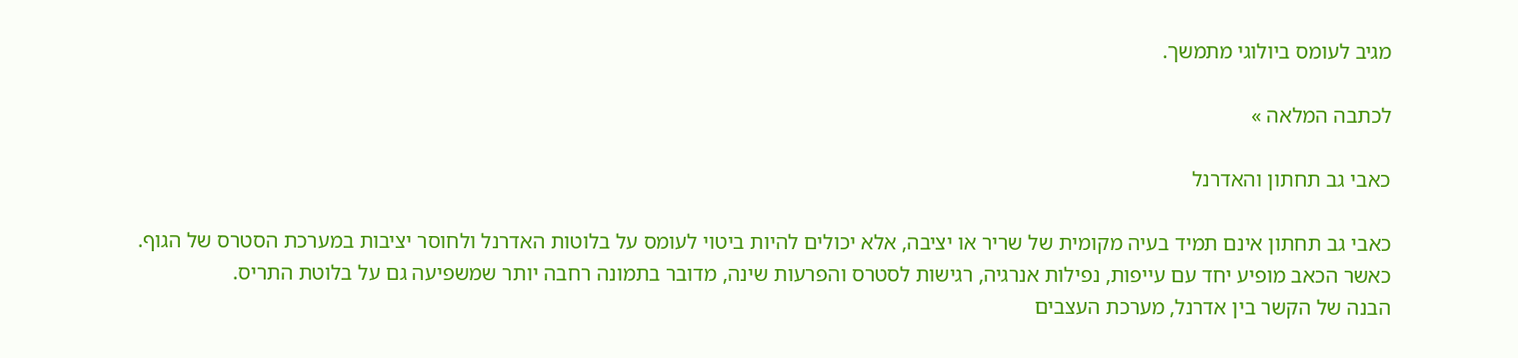מגיב לעומס ביולוגי מתמשך.

לכתבה המלאה »

כאבי גב תחתון והאדרנל

כאבי גב תחתון אינם תמיד בעיה מקומית של שריר או יציבה, אלא יכולים להיות ביטוי לעומס על בלוטות האדרנל ולחוסר יציבות במערכת הסטרס של הגוף.
כאשר הכאב מופיע יחד עם עייפות, נפילות אנרגיה, רגישות לסטרס והפרעות שינה, מדובר בתמונה רחבה יותר שמשפיעה גם על בלוטת התריס.
הבנה של הקשר בין אדרנל, מערכת העצבים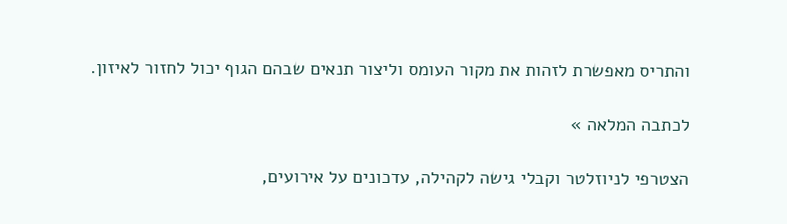והתריס מאפשרת לזהות את מקור העומס וליצור תנאים שבהם הגוף יכול לחזור לאיזון.

לכתבה המלאה »

הצטרפי לניוזלטר וקבלי גישה לקהילה, עדכונים על אירועים,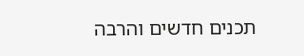תכנים חדשים והרבה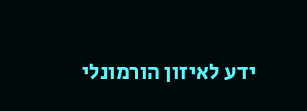ידע לאיזון הורמונלי